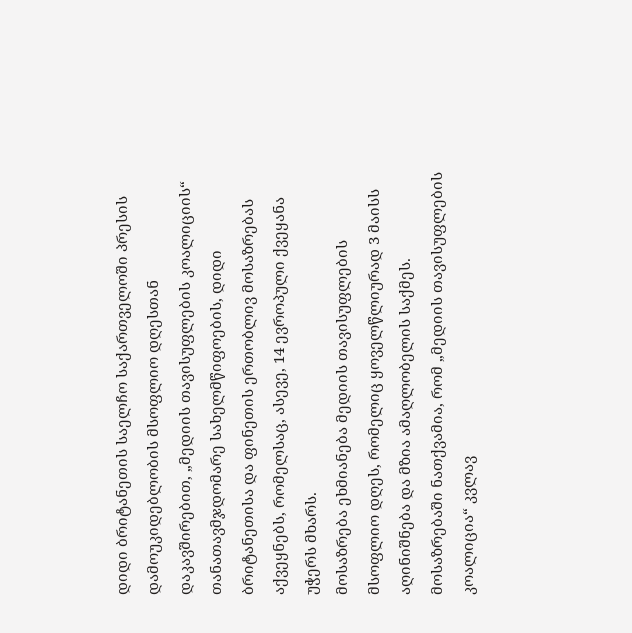დიდი ბრიტანეთის საელჩო საქართველოში პრესის დამოუკიდებლობის მსოფლიო დღესთან დაკავშირებით, „მედიის თავისუფლების კოალიციის“ თანათავმჯდომარე სახელმწიფოების, დიდი ბრიტანეთისა და ფინეთის ერთობლივ მოსაზრებას აქვეყნებს, რომელსაც, ასევე, 14 ევროპული ქვეყანა უჭერს მხარს.
მოსაზრება ეხმიანება მედიის თავისუფლების მსოფლიო დღეს, რომელიც ყოველწლიურად 3 მაისს აღინიშნება და მზია ამაღლობელის საქმეს. მოსაზრებაში ნათქვამია, რომ „მედიის თავისუფლების კოალიცია“ კვლავ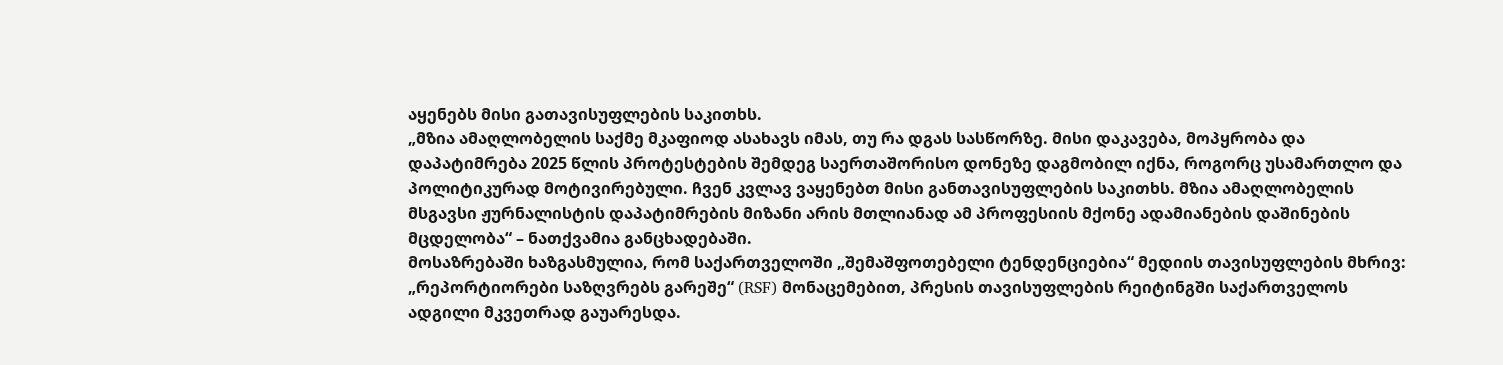აყენებს მისი გათავისუფლების საკითხს.
„მზია ამაღლობელის საქმე მკაფიოდ ასახავს იმას, თუ რა დგას სასწორზე. მისი დაკავება, მოპყრობა და დაპატიმრება 2025 წლის პროტესტების შემდეგ საერთაშორისო დონეზე დაგმობილ იქნა, როგორც უსამართლო და პოლიტიკურად მოტივირებული. ჩვენ კვლავ ვაყენებთ მისი განთავისუფლების საკითხს. მზია ამაღლობელის მსგავსი ჟურნალისტის დაპატიმრების მიზანი არის მთლიანად ამ პროფესიის მქონე ადამიანების დაშინების მცდელობა“ – ნათქვამია განცხადებაში.
მოსაზრებაში ხაზგასმულია, რომ საქართველოში „შემაშფოთებელი ტენდენციებია“ მედიის თავისუფლების მხრივ:
„რეპორტიორები საზღვრებს გარეშე“ (RSF) მონაცემებით, პრესის თავისუფლების რეიტინგში საქართველოს ადგილი მკვეთრად გაუარესდა.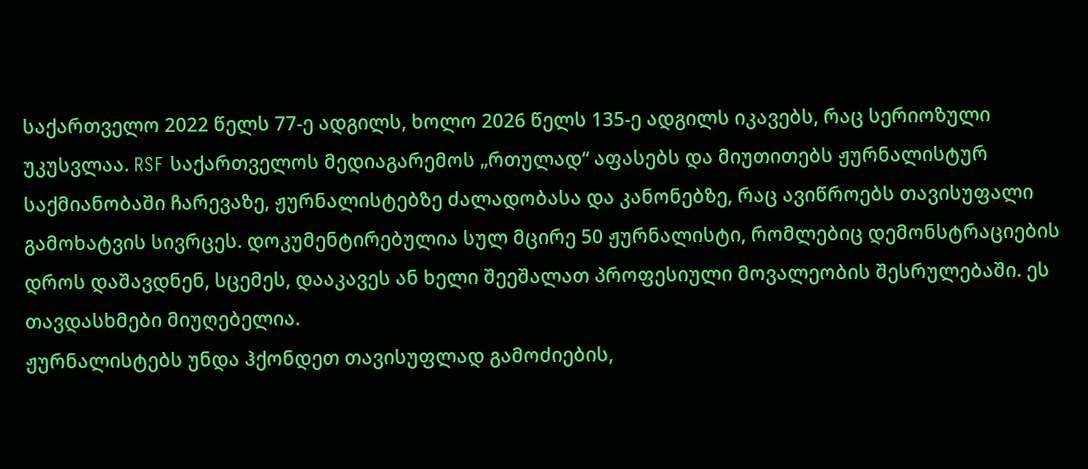საქართველო 2022 წელს 77-ე ადგილს, ხოლო 2026 წელს 135-ე ადგილს იკავებს, რაც სერიოზული უკუსვლაა. RSF საქართველოს მედიაგარემოს „რთულად“ აფასებს და მიუთითებს ჟურნალისტურ საქმიანობაში ჩარევაზე, ჟურნალისტებზე ძალადობასა და კანონებზე, რაც ავიწროებს თავისუფალი გამოხატვის სივრცეს. დოკუმენტირებულია სულ მცირე 50 ჟურნალისტი, რომლებიც დემონსტრაციების დროს დაშავდნენ, სცემეს, დააკავეს ან ხელი შეეშალათ პროფესიული მოვალეობის შესრულებაში. ეს თავდასხმები მიუღებელია.
ჟურნალისტებს უნდა ჰქონდეთ თავისუფლად გამოძიების,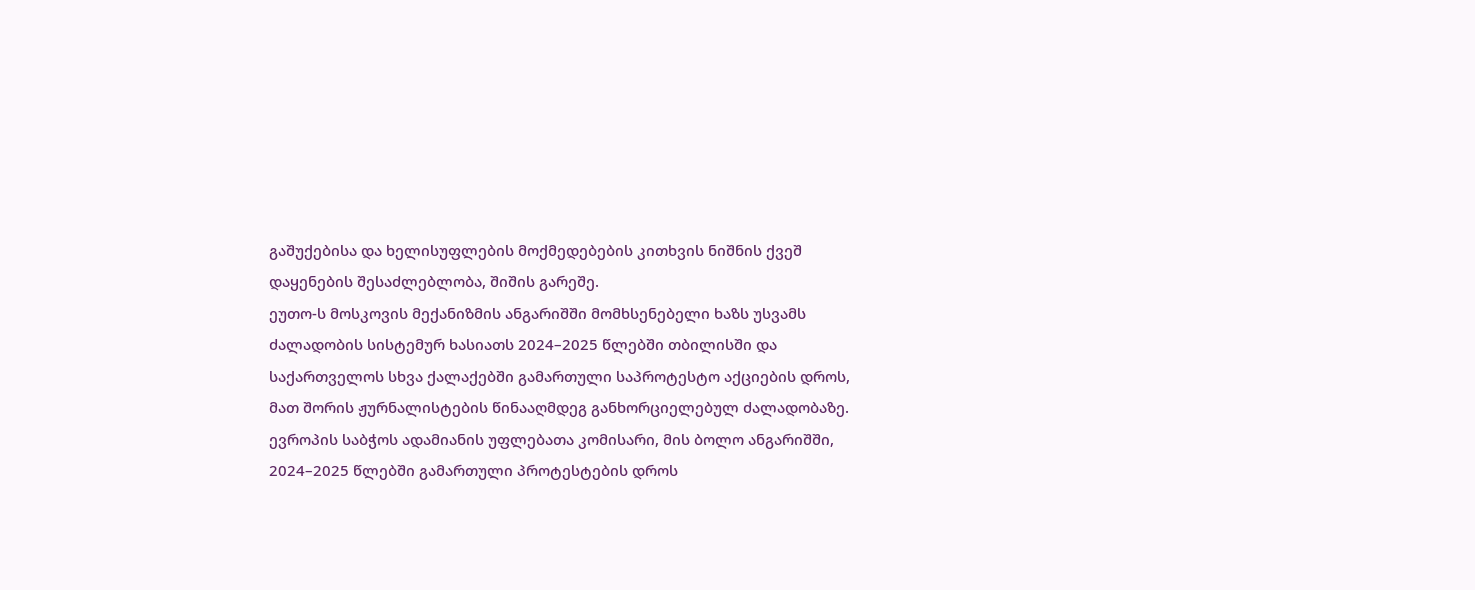გაშუქებისა და ხელისუფლების მოქმედებების კითხვის ნიშნის ქვეშ დაყენების შესაძლებლობა, შიშის გარეშე.
ეუთო-ს მოსკოვის მექანიზმის ანგარიშში მომხსენებელი ხაზს უსვამს ძალადობის სისტემურ ხასიათს 2024–2025 წლებში თბილისში და საქართველოს სხვა ქალაქებში გამართული საპროტესტო აქციების დროს, მათ შორის ჟურნალისტების წინააღმდეგ განხორციელებულ ძალადობაზე.
ევროპის საბჭოს ადამიანის უფლებათა კომისარი, მის ბოლო ანგარიშში, 2024–2025 წლებში გამართული პროტესტების დროს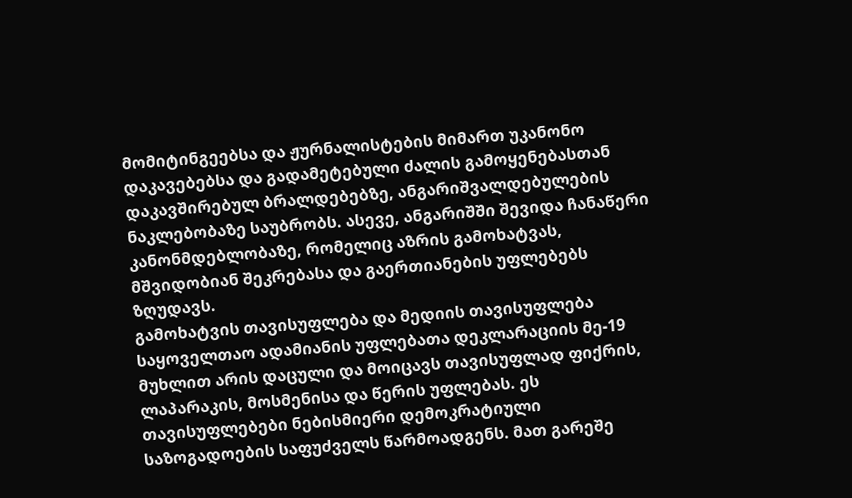მომიტინგეებსა და ჟურნალისტების მიმართ უკანონო დაკავებებსა და გადამეტებული ძალის გამოყენებასთან დაკავშირებულ ბრალდებებზე, ანგარიშვალდებულების ნაკლებობაზე საუბრობს. ასევე, ანგარიშში შევიდა ჩანაწერი კანონმდებლობაზე, რომელიც აზრის გამოხატვას, მშვიდობიან შეკრებასა და გაერთიანების უფლებებს ზღუდავს.
გამოხატვის თავისუფლება და მედიის თავისუფლება საყოველთაო ადამიანის უფლებათა დეკლარაციის მე-19 მუხლით არის დაცული და მოიცავს თავისუფლად ფიქრის, ლაპარაკის, მოსმენისა და წერის უფლებას. ეს თავისუფლებები ნებისმიერი დემოკრატიული საზოგადოების საფუძველს წარმოადგენს. მათ გარეშე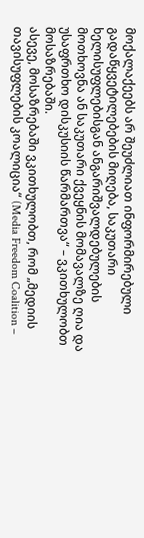მოქალაქეებს არ შეუძლიათ ინფორმირებული გადაწყვეტილებების მიღება, საკუთარი ხელისუფლებისგან ანგარიშვალდებულების მოთხოვნა ან საკუთარი ქვეყნის მომავალზე ღია და უსაფრთხო დისკუსიის წარმართვა“ – ვკითხულობთ მოსაზრებაში.
ასევე, მოსაზრებაში ვკითხულობთ, რომ „მედიის თავისუფლების კოალიცია“ (Media Freedom Coalition –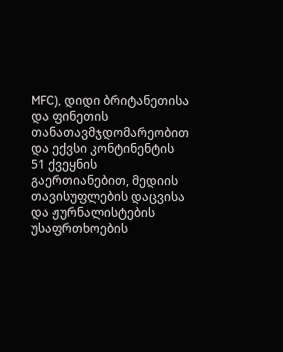MFC), დიდი ბრიტანეთისა და ფინეთის თანათავმჯდომარეობით და ექვსი კონტინენტის 51 ქვეყნის გაერთიანებით, მედიის თავისუფლების დაცვისა და ჟურნალისტების უსაფრთხოების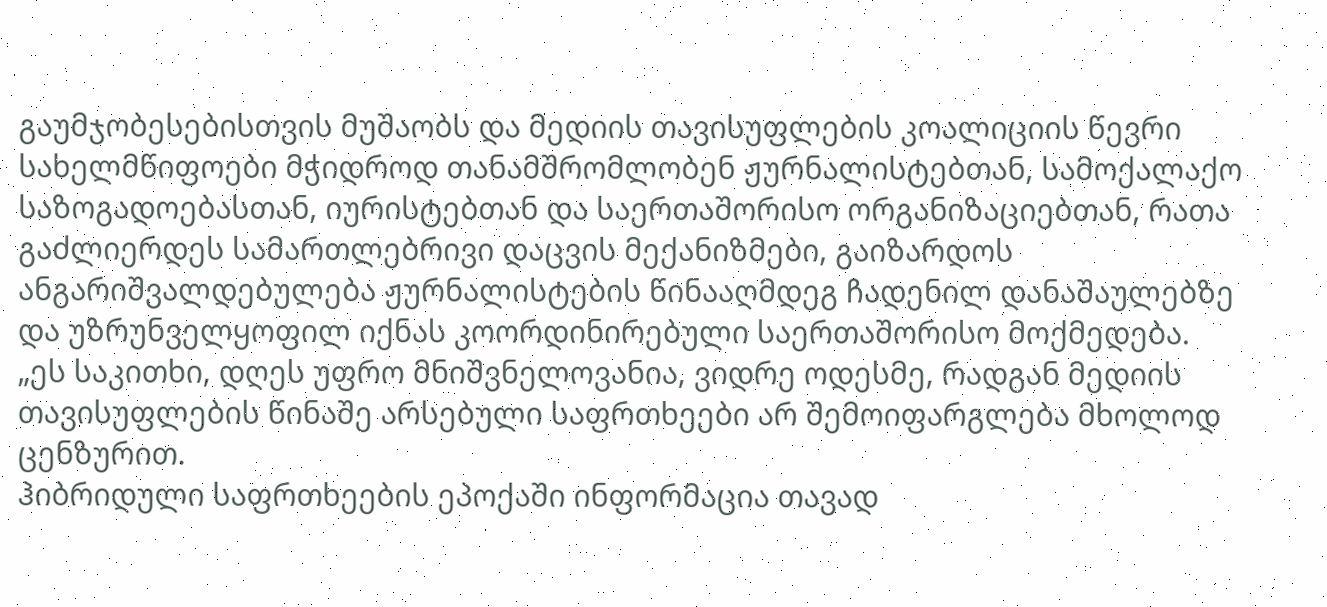გაუმჯობესებისთვის მუშაობს და მედიის თავისუფლების კოალიციის წევრი სახელმწიფოები მჭიდროდ თანამშრომლობენ ჟურნალისტებთან, სამოქალაქო საზოგადოებასთან, იურისტებთან და საერთაშორისო ორგანიზაციებთან, რათა გაძლიერდეს სამართლებრივი დაცვის მექანიზმები, გაიზარდოს ანგარიშვალდებულება ჟურნალისტების წინააღმდეგ ჩადენილ დანაშაულებზე და უზრუნველყოფილ იქნას კოორდინირებული საერთაშორისო მოქმედება.
„ეს საკითხი, დღეს უფრო მნიშვნელოვანია, ვიდრე ოდესმე, რადგან მედიის თავისუფლების წინაშე არსებული საფრთხეები არ შემოიფარგლება მხოლოდ ცენზურით.
ჰიბრიდული საფრთხეების ეპოქაში ინფორმაცია თავად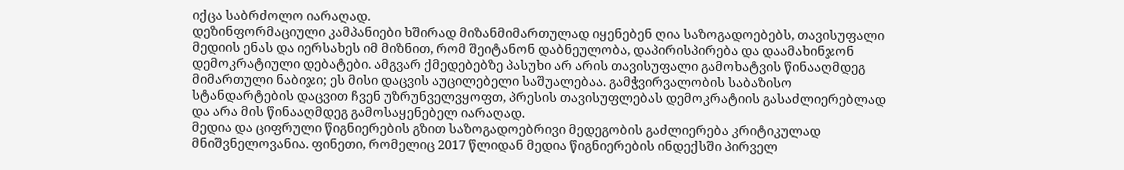იქცა საბრძოლო იარაღად.
დეზინფორმაციული კამპანიები ხშირად მიზანმიმართულად იყენებენ ღია საზოგადოებებს, თავისუფალი მედიის ენას და იერსახეს იმ მიზნით, რომ შეიტანონ დაბნეულობა, დაპირისპირება და დაამახინჯონ დემოკრატიული დებატები. ამგვარ ქმედებებზე პასუხი არ არის თავისუფალი გამოხატვის წინააღმდეგ მიმართული ნაბიჯი; ეს მისი დაცვის აუცილებელი საშუალებაა. გამჭვირვალობის საბაზისო სტანდარტების დაცვით ჩვენ უზრუნველვყოფთ, პრესის თავისუფლებას დემოკრატიის გასაძლიერებლად და არა მის წინააღმდეგ გამოსაყენებელ იარაღად.
მედია და ციფრული წიგნიერების გზით საზოგადოებრივი მედეგობის გაძლიერება კრიტიკულად მნიშვნელოვანია. ფინეთი, რომელიც 2017 წლიდან მედია წიგნიერების ინდექსში პირველ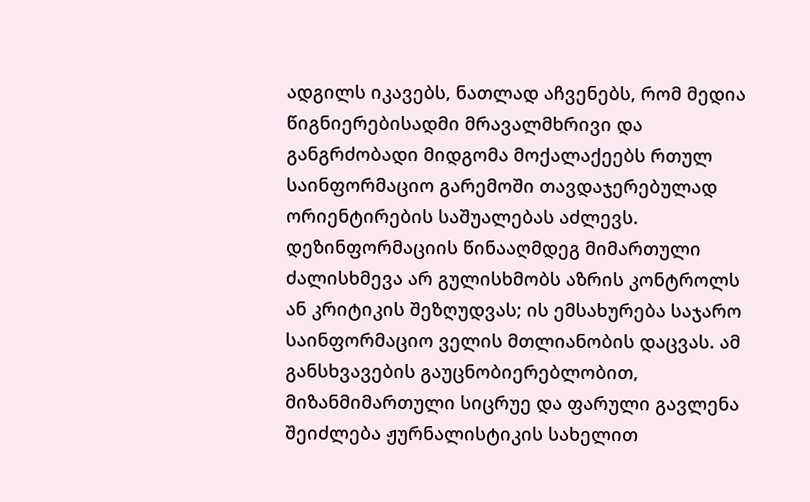ადგილს იკავებს, ნათლად აჩვენებს, რომ მედია წიგნიერებისადმი მრავალმხრივი და განგრძობადი მიდგომა მოქალაქეებს რთულ საინფორმაციო გარემოში თავდაჯერებულად ორიენტირების საშუალებას აძლევს. დეზინფორმაციის წინააღმდეგ მიმართული ძალისხმევა არ გულისხმობს აზრის კონტროლს ან კრიტიკის შეზღუდვას; ის ემსახურება საჯარო საინფორმაციო ველის მთლიანობის დაცვას. ამ განსხვავების გაუცნობიერებლობით, მიზანმიმართული სიცრუე და ფარული გავლენა შეიძლება ჟურნალისტიკის სახელით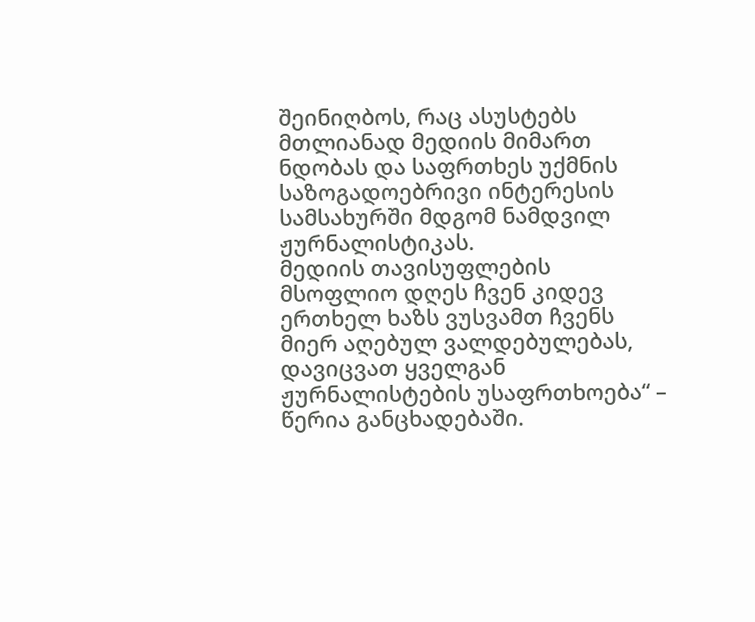შეინიღბოს, რაც ასუსტებს მთლიანად მედიის მიმართ ნდობას და საფრთხეს უქმნის საზოგადოებრივი ინტერესის სამსახურში მდგომ ნამდვილ ჟურნალისტიკას.
მედიის თავისუფლების მსოფლიო დღეს ჩვენ კიდევ ერთხელ ხაზს ვუსვამთ ჩვენს მიერ აღებულ ვალდებულებას, დავიცვათ ყველგან ჟურნალისტების უსაფრთხოება“ – წერია განცხადებაში.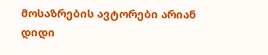მოსაზრების ავტორები არიან დიდი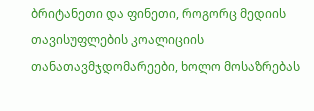ბრიტანეთი და ფინეთი, როგორც მედიის თავისუფლების კოალიციის თანათავმჯდომარეები, ხოლო მოსაზრებას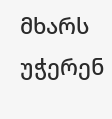მხარს უჭერენ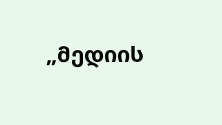„მედიის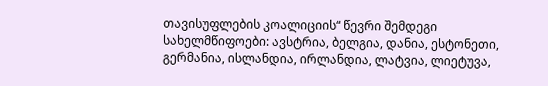თავისუფლების კოალიციის“ წევრი შემდეგი სახელმწიფოები: ავსტრია, ბელგია, დანია, ესტონეთი, გერმანია, ისლანდია, ირლანდია, ლატვია, ლიეტუვა,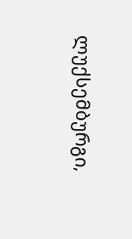ლუქსემბურგი,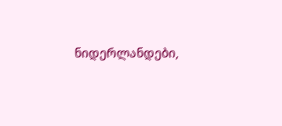ნიდერლანდები,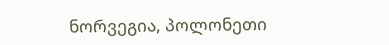ნორვეგია, პოლონეთი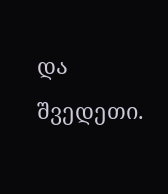და შვედეთი.